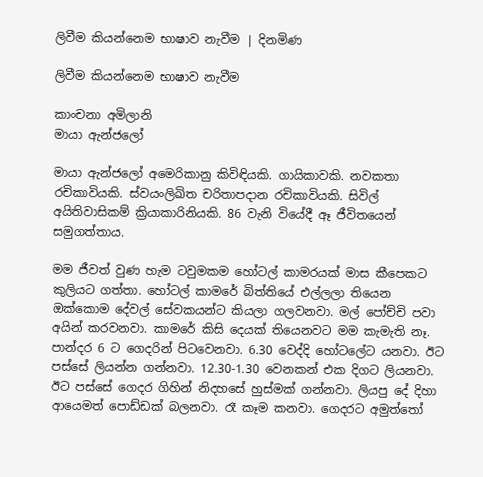ලිවීම කියන්නෙම භාෂාව නැවීම | දිනමිණ

ලිවීම කියන්නෙම භාෂාව නැවීම

කාංචනා අමිලානි
මායා ඇන්ජලෝ

මායා ඇන්ජලෝ අමෙරිකානු කිවිඳියකි. ගායිකාවකි. නවකතා රචිකාවියකි. ස්වයංලිඛිත චරිතාපදාන රචිකාවියකි. සිවිල් අයිතිවාසිකම් ක්‍රියාකාරිනියකි. 86 වැනි වියේදී ඈ ජීවිතයෙන් සමුගත්තාය.

මම ජීවත් වුණ හැම ටවුමකම හෝටල් කාමරයක් මාස කීපෙකට කුලියට ගත්තා. හෝටල් කාමරේ බිත්තියේ එල්ලලා තියෙන ඔක්කොම දේවල් සේවකයන්ට කියලා ගලවනවා. මල් පෝච්චි පවා අයින් කරවනවා. කාමරේ කිසි දෙයක් තියෙනවට මම කැමැති නෑ. පාන්දර 6 ට ගෙදරින් පිටවෙනවා. 6.30 වෙද්දි හෝටලේට යනවා. ඊට පස්සේ ලියන්න ගන්නවා. 12.30-1.30 වෙනකන් එක දිගට ලියනවා. ඊට පස්සේ ගෙදර ගිහින් නිදහසේ හුස්මක් ගන්නවා. ලියපු දේ දිහා ආයෙමත් පොඩ්ඩක් බලනවා. රෑ කෑම කනවා. ගෙදරට අමුත්තෝ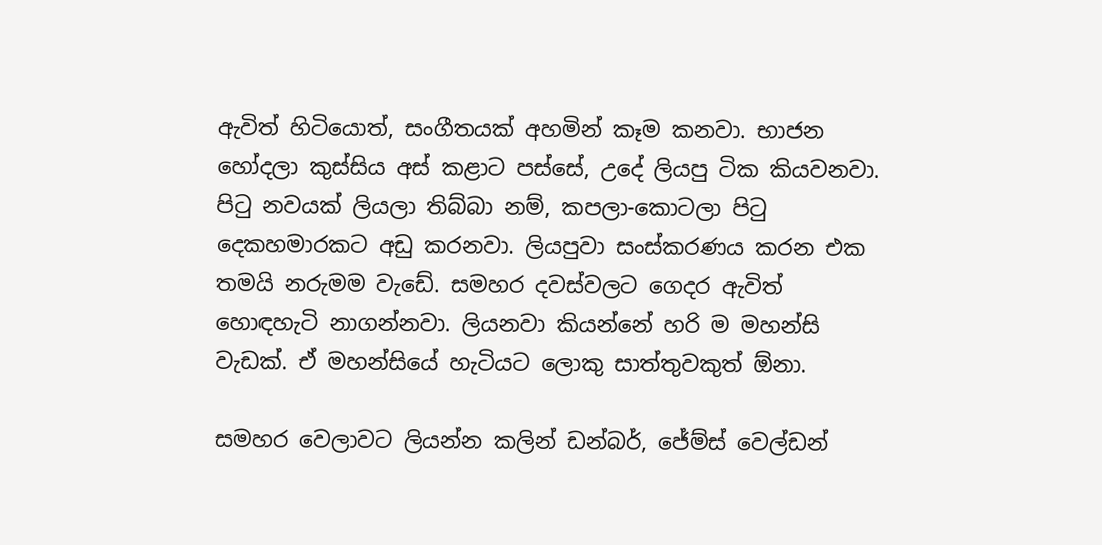ඇවිත් හිටියොත්, සංගීතයක් අහමින් කෑම කනවා. භාජන හෝදලා කුස්සිය අස් කළාට පස්සේ, උදේ ලියපු ටික කියවනවා. පි‍ටු නවයක් ලියලා තිබ්බා නම්, කපලා-කොටලා පි‍ටු දෙකහමාරකට අඩු කරනවා. ලියපුවා සංස්කරණය කරන එක තමයි නරුමම වැඩේ. සමහර දවස්වලට ගෙදර ඇවිත් හොඳහැටි නාගන්නවා. ලියනවා කියන්නේ හරි ම මහන්සි වැඩක්. ඒ මහන්සියේ හැටියට ලොකු සාත්තුවකුත් ඕනා.

සමහර වෙලාවට ලියන්න කලින් ඩන්බර්, ජේම්ස් වෙල්ඩන්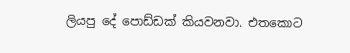ලියපු දේ පොඩ්ඩක් කියවනවා. එතකොට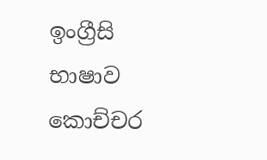ඉංග්‍රීසි භාෂාව කොච්චර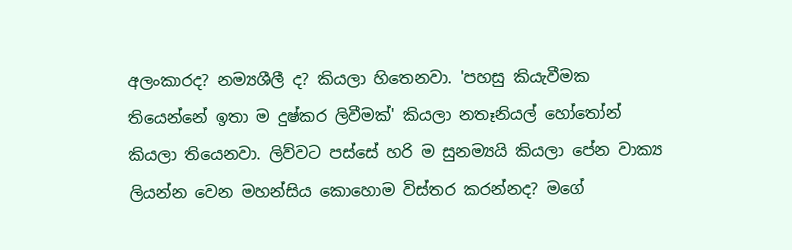අලංකාරද? නම්‍යශීලී ද? කියලා හිතෙනවා. 'පහසු කියැවීමක තියෙන්නේ ඉතා ම දුෂ්කර ලිවීමක්' කියලා නතෑනියල් හෝ‍තෝන් කියලා තියෙනවා. ලිව්වට පස්සේ හරි ම සුනම්‍යයි කියලා පේන වාක්‍ය ලියන්න වෙන මහන්සිය කොහොම විස්තර කරන්නද? මගේ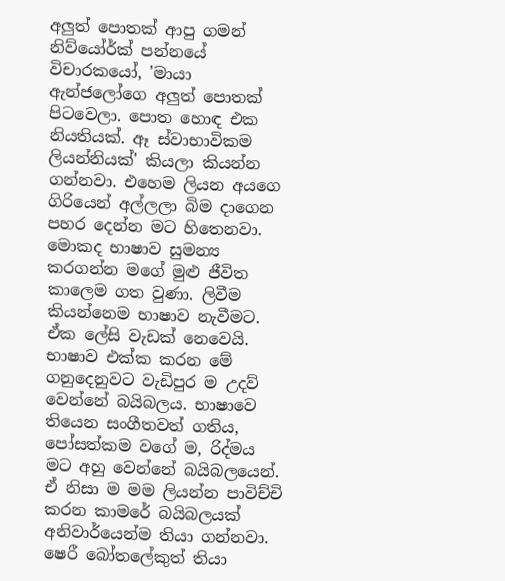අලුත් පොතක් ආපු ගමන් නිව්යෝර්ක් පන්නයේ විචාරකයෝ, 'මායා ඇන්ජලෝගෙ අලුත් පොතක් පිටවෙලා. පොත හොඳ එක නියතියක්. ඈ ස්වාභාවිකම ලියන්නියක්' කියලා කියන්න ගන්නවා. එහෙම ලියන අයගෙ ගිරියෙන් අල්ලලා බිම දාගෙන පහර දෙන්න මට හිතෙනවා. මොකද භාෂාව සුමන්‍ය කරගන්න මගේ මුළු ජීවිත කාලෙම ගත වුණා. ලිවීම කියන්නෙම භාෂාව නැවීමට. ඒක ලේසි වැඩක් නෙවෙයි. භාෂාව එක්ක කරන මේ ගනුදෙනුවට වැඩිපුර ම උදව් වෙන්නේ බයිබලය. භාෂාවෙ තියෙන සංගීතවත් ගතිය, පෝසත්කම වගේ ම, රිද්මය මට අහු වෙන්නේ බයිබලයෙන්. ඒ නිසා ම මම ලියන්න පාවිච්චි කරන කාමරේ බයිබලයක් අනිවාර්යෙන්ම තියා ගන්නවා. ෂෙරී බෝතලේකුත් තියා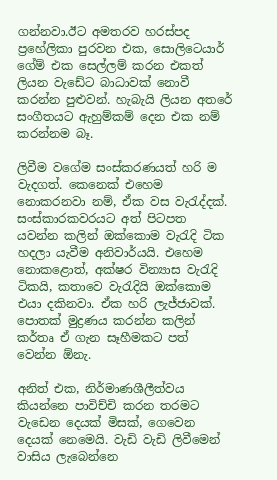ගන්නවා.ඊට අමතරව හරස්පද ප්‍රහේලිකා පුරවන එක, සොලිටෙයාර් ගේම් එක සෙල්ලම් කරන එකත් ලියන වැඩේට බාධාවක් නොවී කරන්න පුළුවන්. හැබැයි ලියන අතරේ සංගීතයට ඇහුම්කම් දෙන එක නම් කරන්නම බෑ.

ලිවීම වගේම සංස්කරණයත් හරි ම වැදගත්. කෙනෙක් එහෙම නොකරනවා නම්, ඒක වස වැ‍රැද්දක්. සංස්කාරකවරයට අත් පිටපත යවන්න කලින් ඔක්කොම වැ‍රැදි ටික හදලා යැවීම අනිවාර්යයි. එහෙම නොකළොත්, අක්ෂර වින්‍යාස වැ‍රැදි ටිකයි, කතාවෙ වැ‍රැදියි ඔක්කොම එයා දකිනවා. ඒක හරි ලැජ්ජාවක්. පොතක් මුද්‍රණය කරන්න කලින් කර්තෘ ඒ ගැන සෑහීමකට පත් වෙන්න ඕනැ.

අනිත් එක, නිර්මාණශීලීත්වය කියන්නෙ පාවිච්චි කරන තරමට වැඩෙන දෙයක් මිසක්, ගෙවෙන දෙයක් නෙමෙයි. වැඩි වැඩි ලිවීමෙන් වාසිය ලැබෙන්නෙ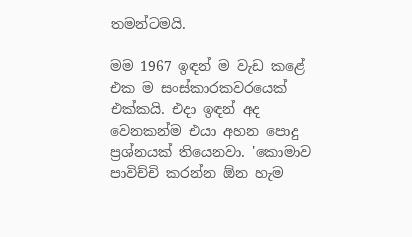තමන්ටමයි.

මම 1967 ඉඳන් ම වැඩ කළේ එක ම සංස්කාරකවරයෙක් එක්කයි. එදා ඉඳන් අද වෙනකන්ම එයා අහන පොදු ප්‍රශ්නයක් තියෙනවා. 'කොමාව පාවිච්චි කරන්න ඕන හැම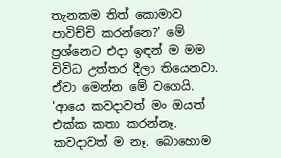තැනකම තිත් කොමාව පාවිච්චි කරන්නෙ?' මේ ප්‍රශ්නෙට එදා ඉඳන් ම මම විවිධ උත්තර දීලා තියෙනවා. ඒවා මෙන්න මේ වගෙයි. 'ආයෙ කවදාවත් මං ඔයත් එක්ක කතා කරන්නෑ. කවදාවත් ම නෑ. බොහොම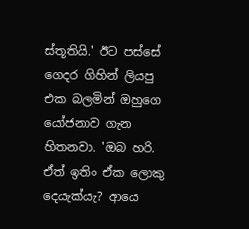ස්තූතියි.' ඊට පස්සේ ගෙදර ගිහින් ලියපු එක බලමින් ඔහුගෙ යෝජනාව ගැන හිතනවා. 'ඔබ හරි. ඒත් ඉතිං ඒක ලොකු දෙයැක්යැ? ආයෙ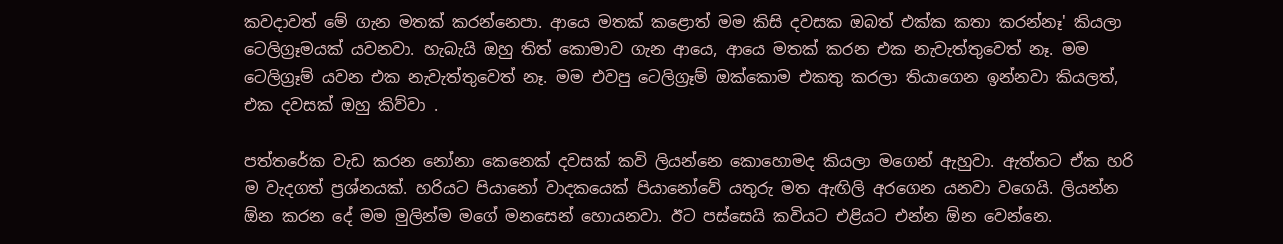කවදාවත් මේ ගැන මතක් කරන්නෙපා. ආයෙ මතක් කළොත් මම කිසි දවසක ඔබත් එක්ක කතා කරන්නෑ' කියලා ටෙලිග්‍රෑමයක් යවනවා. හැබැයි ඔහු තිත් කොමාව ගැන ආයෙ, ආයෙ මතක් කරන එක නැවැත්තුවෙත් නෑ. මම ටෙලිග්‍රෑම් යවන එක නැවැත්තුවෙත් නෑ. මම එවපු ටෙලිග්‍රෑම් ඔක්කොම එකතු කරලා තියාගෙන ඉන්නවා කියලත්, එක දවසක් ඔහු කිව්වා .

පත්තරේක වැඩ කරන නෝනා කෙනෙක් දවසක් කවි ලියන්නෙ කොහොමද කියලා මගෙන් ඇහුවා. ඇත්තට ඒක හරි ම වැදගත් ප්‍රශ්නයක්. හරියට පියානෝ වාදකයෙක් පියානෝවේ යතුරු මත ඇඟිලි අරගෙන යනවා වගෙයි. ලියන්න ඕන කරන දේ මම මුලින්ම මගේ මනසෙන් හොයනවා. ඊට පස්සෙයි කවියට එළියට එන්න ඕන වෙන්නෙ.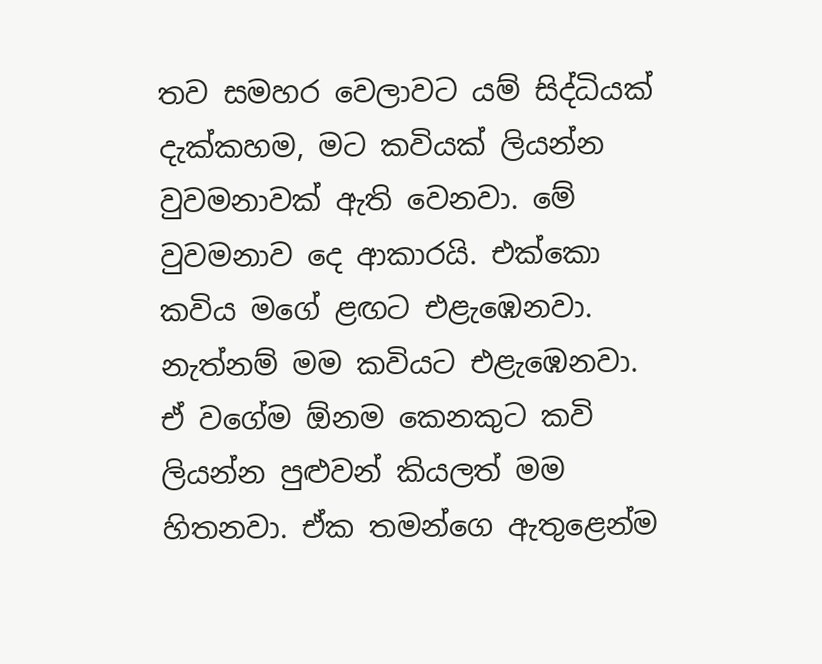තව සමහර වෙලාවට යම් සිද්ධියක් දැක්කහම, මට කවියක් ලියන්න වුවමනාවක් ඇති වෙනවා. මේ වුවමනාව දෙ ආකාරයි. එක්කො කවිය මගේ ළඟට එළැඹෙනවා. නැත්නම් මම කවියට එළැඹෙනවා. ඒ වගේම ඕනම කෙනකුට කවි ලියන්න පුළුවන් කියලත් මම හිතනවා. ඒක තමන්ගෙ ඇතුළෙන්ම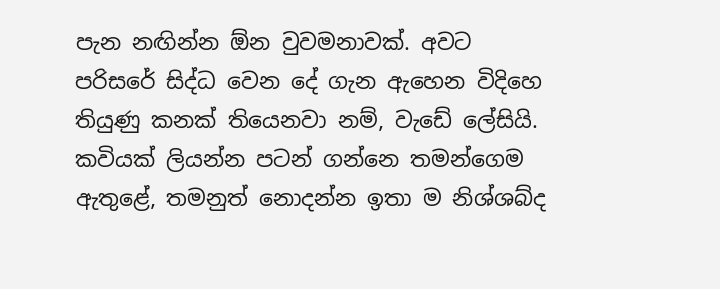පැන නඟින්න ඕන වුවමනාවක්. අවට පරිසරේ සිද්ධ වෙන දේ ගැන ඇහෙන විදිහෙ තියුණු කනක් තියෙනවා නම්, වැඩේ ලේසියි. කවියක් ලියන්න පටන් ගන්නෙ තමන්ගෙම ඇතුළේ, තමනුත් නොදන්න ඉතා ම නිශ්ශබ්ද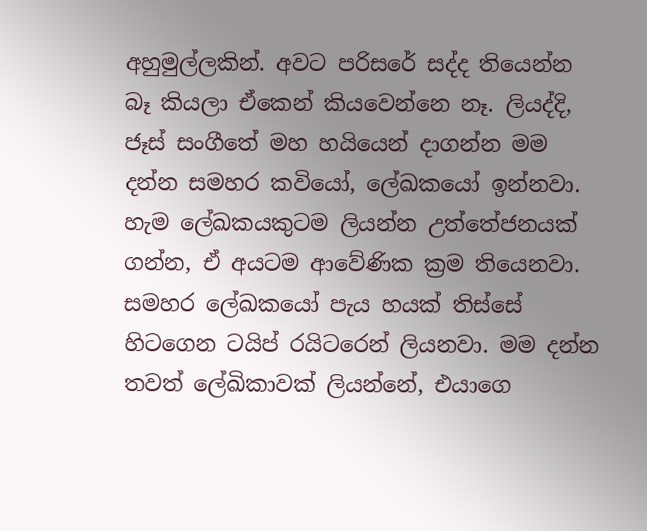අහුමුල්ලකින්. අවට පරිසරේ සද්ද තියෙන්න බෑ කියලා ඒකෙන් කියවෙන්නෙ නෑ. ලියද්දි, ජෑස් සංගීතේ මහ හයියෙන් දාගන්න මම දන්න සමහර කවියෝ, ලේඛකයෝ ඉන්නවා. හැම ලේඛකයකුටම ලියන්න උත්තේජනයක් ගන්න, ඒ අයටම ආවේණික ක්‍රම තියෙනවා. සමහර ලේඛකයෝ පැය හයක් තිස්සේ හිටගෙන ටයිප් රයිටරෙන් ලියනවා. මම දන්න තවත් ලේඛිකාවක් ලියන්නේ, එයාගෙ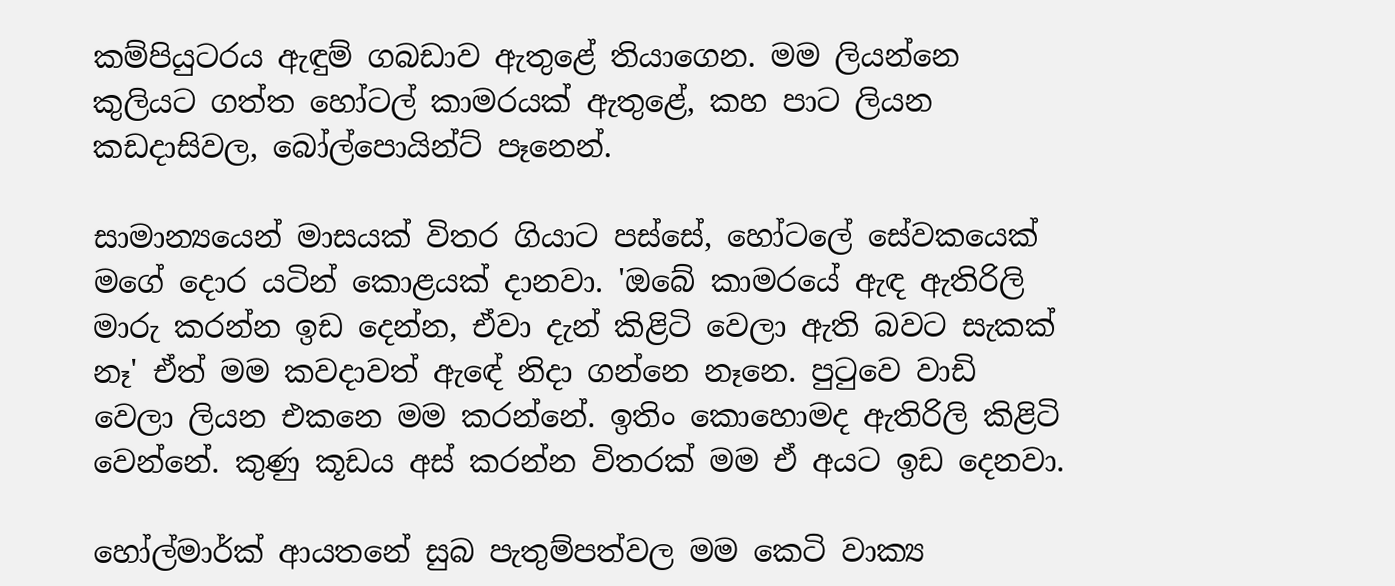කම්පියුටරය ඇඳුම් ගබඩාව ඇතුළේ තියාගෙන. මම ලියන්නෙ කුලියට ගත්ත හෝටල් කාමරයක් ඇතුළේ, කහ පාට ලියන කඩදාසිවල, බෝල්පොයින්ට් පෑනෙන්.

සාමාන්‍යයෙන් මාසයක් විතර ගියාට පස්සේ, හෝටලේ සේවකයෙක් මගේ දොර යටින් කොළයක් දානවා. 'ඔබේ කාමරයේ ඇඳ ඇතිරිලි මාරු කරන්න ඉඩ දෙන්න, ඒවා දැන් කිළිටි වෙලා ඇති බවට සැකක් නෑ' ඒත් මම කවදාවත් ඇඳේ නිදා ගන්නෙ නෑනෙ. පු‍ටුවෙ වාඩි වෙලා ලියන එකනෙ මම කරන්නේ. ඉතිං කොහොමද ඇතිරිලි කිළිටි වෙන්නේ. කුණු කූඩය අස් කරන්න විතරක් මම ඒ අයට ඉඩ දෙනවා.

හෝල්මාර්ක් ආයතනේ සුබ පැතුම්පත්වල මම කෙටි වාක්‍ය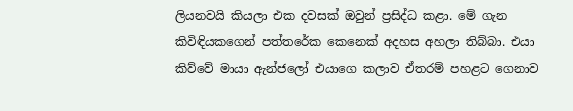ලියනවයි කියලා එක දවසක් ඔවුන් ප්‍රසිද්ධ කළා. මේ ගැන කිවිඳියකගෙන් පත්තරේක කෙනෙක් අදහස අහලා තිබ්බා. එයා කිව්වේ මායා ඇන්ජලෝ එයාගෙ කලාව ඒතරම් පහළට ගෙනාව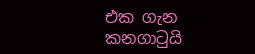එක ගැන කනගා‍ටුයි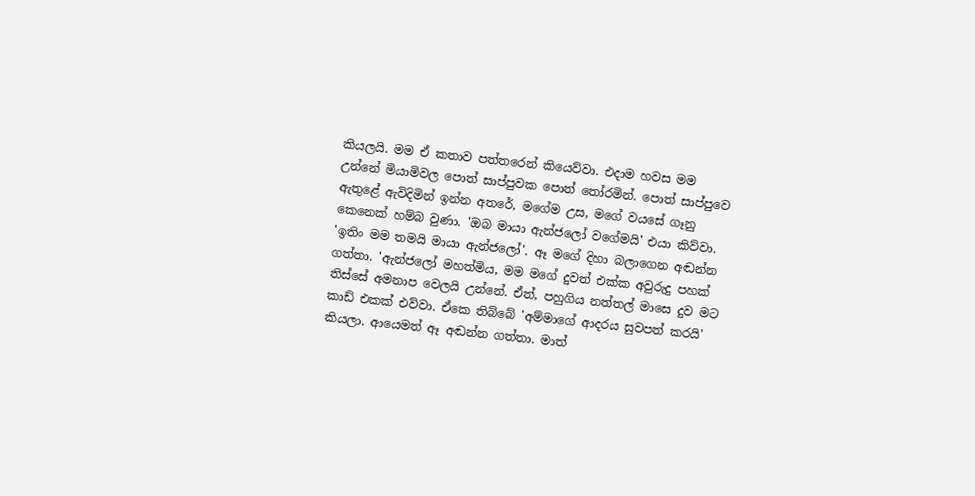කියලයි. මම ඒ කතාව පත්තරෙන් කියෙව්වා. එදාම හවස මම උන්නේ මියාමිවල පොත් සාප්පුවක පොත් ‍තෝරමින්. පොත් සාප්පුවෙ ඇතුළේ ඇවිදිමින් ඉන්න අතරේ, මගේම උස, මගේ වයසේ ගෑනු කෙනෙක් හම්බ වුණා. 'ඔබ මායා ඇන්ජලෝ වගේමයි' එයා කිව්වා. 'ඉතිං මම තමයි මායා ඇන්ජලෝ'. ඈ මගේ දිහා බලාගෙන අඬන්න ගත්තා. 'ඇන්ජලෝ මහත්මිය, මම මගේ දුවත් එක්ක අවුරුදු පහක් තිස්සේ අමනාප වෙලයි උන්නේ. ඒත්, පහුගිය නත්තල් මාසෙ දුව මට කාඩ් එකක් එව්වා. ඒකෙ තිබ්බේ 'අම්මාගේ ආදරය සුවපත් කරයි' කියලා. ආයෙමත් ඈ අඬන්න ගත්තා. මාත්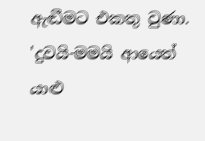ඇඬීමට එකතු වුණා. 'දුවයි-මමයි ආයෙත් යාළු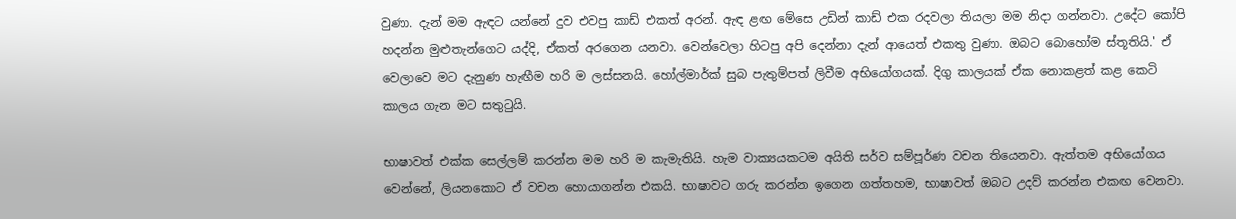වුණා. දැන් මම ඇඳට යන්නේ දුව එවපු කාඩ් එකත් අරන්. ඇඳ ළඟ මේසෙ උඩින් කාඩ් එක රදවලා තියලා මම නිදා ගන්නවා. උදේට කෝපි හදන්න මුළුතැන්ගෙට යද්දි, ඒකත් අරගෙන යනවා. වෙන්වෙලා හිටපු අපි දෙන්නා දැන් ආයෙත් එකතු වුණා. ඔබට බොහෝම ස්තූතියි.' ඒ වෙලාවෙ මට දැනුණ හැඟීම හරි ම ලස්සනයි. හෝල්මාර්ක් සුබ පැතුම්පත් ලිවීම අභියෝගයක්. දිගු කාලයක් ඒක නොකළත් කළ කෙටි කාලය ගැන මට සතු‍ටුයි.

භාෂාවත් එක්ක සෙල්ලම් කරන්න මම හරි ම කැමැතියි. හැම වාක්‍යයකටම අයිති සර්ව සම්පූර්ණ වචන තියෙනවා. ඇත්තම අභියෝගය වෙන්නේ, ලියනකොට ඒ වචන හොයාගන්න එකයි. භාෂාවට ගරු කරන්න ඉගෙන ගත්තහම, භාෂාවත් ඔබට උදව් කරන්න එකඟ වෙනවා.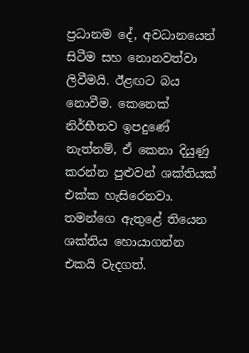ප්‍රධානම දේ, අවධානයෙන් සිටීම සහ නොනවත්වා ලිවීමයි. ඊළඟට බය නොවීම. කෙනෙක් නිර්භීතව ඉපදුණේ නැත්නම්, ඒ කෙනා දියුණු කරන්න පුළුවන් ශක්තියක් එක්ක හැසිරෙනවා. තමන්ගෙ ඇතුළේ තියෙන ශක්තිය හොයාගන්න එකයි වැදගත්.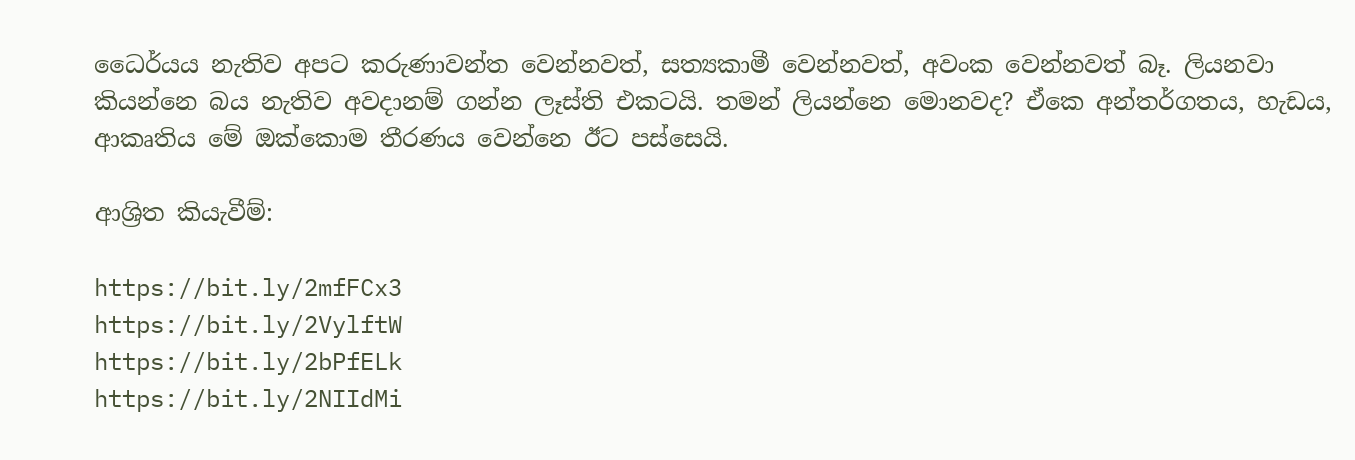ධෛර්යය නැතිව අපට කරුණාවන්ත වෙන්නවත්, සත්‍යකාමී වෙන්නවත්, අවංක වෙන්නවත් බෑ. ලියනවා කියන්නෙ බය නැතිව අවදානම් ගන්න ලෑස්ති එකටයි. තමන් ලියන්නෙ මොනවද? ඒකෙ අන්තර්ගතය, හැඩය, ආකෘතිය මේ ඔක්කොම තීරණය වෙන්නෙ ඊට පස්සෙයි.

ආශ්‍රිත කියැවීම්:

https://bit.ly/2mfFCx3
https://bit.ly/2VylftW
https://bit.ly/2bPfELk
https://bit.ly/2NIIdMi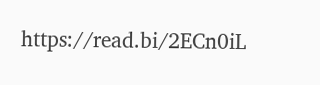https://read.bi/2ECn0iL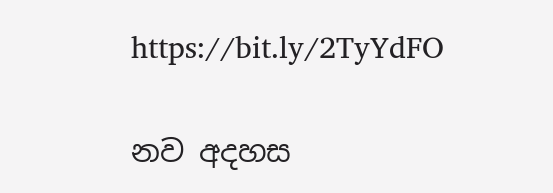https://bit.ly/2TyYdFO

නව අදහස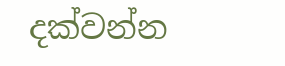දක්වන්න